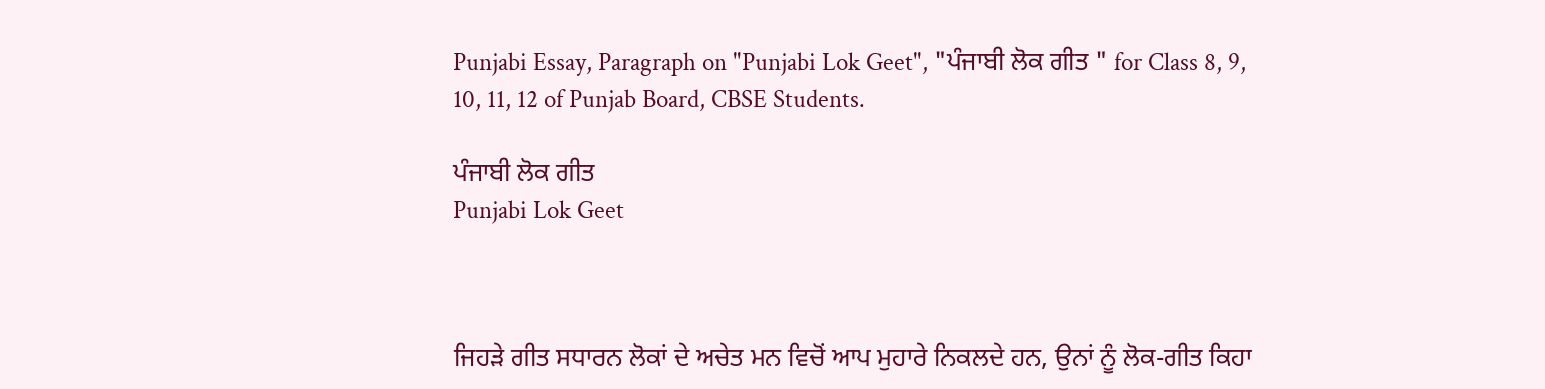Punjabi Essay, Paragraph on "Punjabi Lok Geet", "ਪੰਜਾਬੀ ਲੋਕ ਗੀਤ " for Class 8, 9, 10, 11, 12 of Punjab Board, CBSE Students.

ਪੰਜਾਬੀ ਲੋਕ ਗੀਤ
Punjabi Lok Geet



ਜਿਹੜੇ ਗੀਤ ਸਧਾਰਨ ਲੋਕਾਂ ਦੇ ਅਚੇਤ ਮਨ ਵਿਚੋਂ ਆਪ ਮੁਹਾਰੇ ਨਿਕਲਦੇ ਹਨ, ਉਨਾਂ ਨੂੰ ਲੋਕ-ਗੀਤ ਕਿਹਾ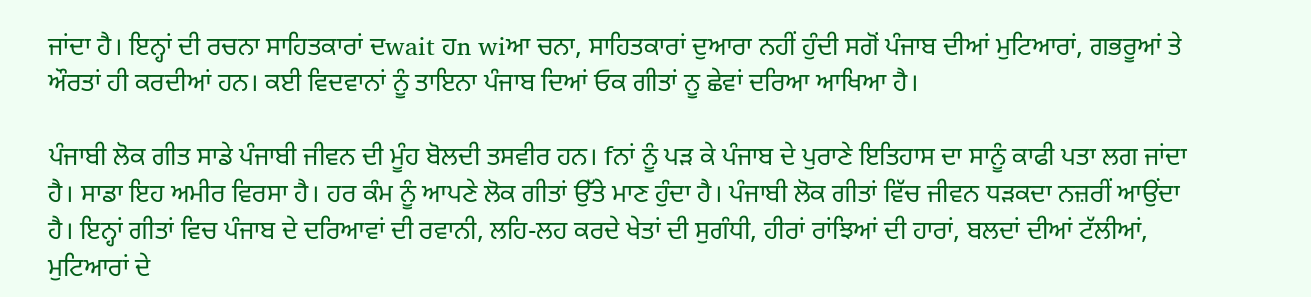ਜਾਂਦਾ ਹੈ। ਇਨ੍ਹਾਂ ਦੀ ਰਚਨਾ ਸਾਹਿਤਕਾਰਾਂ ਦwait ਹn wiਆ ਚਨਾ, ਸਾਹਿਤਕਾਰਾਂ ਦੁਆਰਾ ਨਹੀਂ ਹੁੰਦੀ ਸਗੋਂ ਪੰਜਾਬ ਦੀਆਂ ਮੁਟਿਆਰਾਂ, ਗਭਰੂਆਂ ਤੇ ਔਰਤਾਂ ਹੀ ਕਰਦੀਆਂ ਹਨ। ਕਈ ਵਿਦਵਾਨਾਂ ਨੂੰ ਤਾਇਨਾ ਪੰਜਾਬ ਦਿਆਂ ਓਕ ਗੀਤਾਂ ਨੂ ਛੇਵਾਂ ਦਰਿਆ ਆਖਿਆ ਹੈ।

ਪੰਜਾਬੀ ਲੋਕ ਗੀਤ ਸਾਡੇ ਪੰਜਾਬੀ ਜੀਵਨ ਦੀ ਮੂੰਹ ਬੋਲਦੀ ਤਸਵੀਰ ਹਨ। fਨਾਂ ਨੂੰ ਪੜ ਕੇ ਪੰਜਾਬ ਦੇ ਪੁਰਾਣੇ ਇਤਿਹਾਸ ਦਾ ਸਾਨੂੰ ਕਾਫੀ ਪਤਾ ਲਗ ਜਾਂਦਾ ਹੈ। ਸਾਡਾ ਇਹ ਅਮੀਰ ਵਿਰਸਾ ਹੈ। ਹਰ ਕੰਮ ਨੂੰ ਆਪਣੇ ਲੋਕ ਗੀਤਾਂ ਉੱਤੇ ਮਾਣ ਹੁੰਦਾ ਹੈ। ਪੰਜਾਬੀ ਲੋਕ ਗੀਤਾਂ ਵਿੱਚ ਜੀਵਨ ਧੜਕਦਾ ਨਜ਼ਰੀਂ ਆਉਂਦਾ ਹੈ। ਇਨ੍ਹਾਂ ਗੀਤਾਂ ਵਿਚ ਪੰਜਾਬ ਦੇ ਦਰਿਆਵਾਂ ਦੀ ਰਵਾਨੀ, ਲਹਿ-ਲਹ ਕਰਦੇ ਖੇਤਾਂ ਦੀ ਸੁਗੰਧੀ, ਹੀਰਾਂ ਰਾਂਝਿਆਂ ਦੀ ਹਾਰਾਂ, ਬਲਦਾਂ ਦੀਆਂ ਟੱਲੀਆਂ, ਮੁਟਿਆਰਾਂ ਦੇ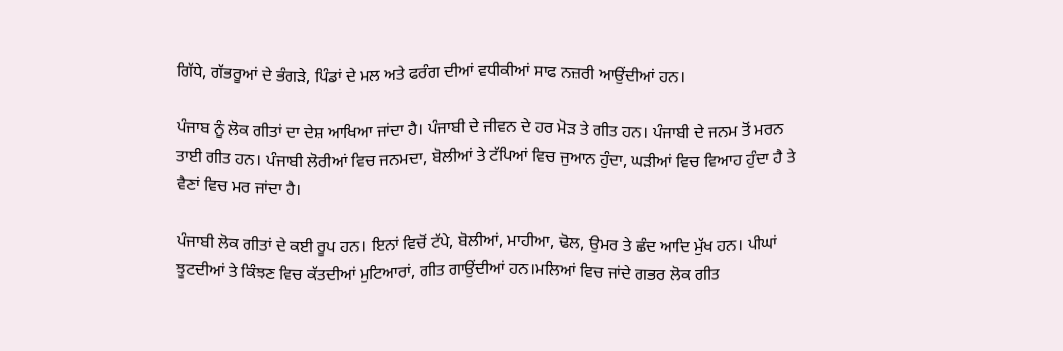ਗਿੱਧੇ, ਗੱਭਰੂਆਂ ਦੇ ਭੰਗੜੇ, ਪਿੰਡਾਂ ਦੇ ਮਲ ਅਤੇ ਫਰੰਗ ਦੀਆਂ ਵਧੀਕੀਆਂ ਸਾਫ ਨਜ਼ਰੀ ਆਉਂਦੀਆਂ ਹਨ।

ਪੰਜਾਬ ਨੂੰ ਲੋਕ ਗੀਤਾਂ ਦਾ ਦੇਸ਼ ਆਖਿਆ ਜਾਂਦਾ ਹੈ। ਪੰਜਾਬੀ ਦੇ ਜੀਵਨ ਦੇ ਹਰ ਮੋੜ ਤੇ ਗੀਤ ਹਨ। ਪੰਜਾਬੀ ਦੇ ਜਨਮ ਤੋਂ ਮਰਨ ਤਾਈ ਗੀਤ ਹਨ। ਪੰਜਾਬੀ ਲੋਰੀਆਂ ਵਿਚ ਜਨਮਦਾ, ਬੋਲੀਆਂ ਤੇ ਟੱਪਿਆਂ ਵਿਚ ਜੁਆਨ ਹੁੰਦਾ, ਘੜੀਆਂ ਵਿਚ ਵਿਆਹ ਹੁੰਦਾ ਹੈ ਤੇ ਵੈਣਾਂ ਵਿਚ ਮਰ ਜਾਂਦਾ ਹੈ।

ਪੰਜਾਬੀ ਲੋਕ ਗੀਤਾਂ ਦੇ ਕਈ ਰੂਪ ਹਨ। ਇਨਾਂ ਵਿਚੋਂ ਟੱਪੇ, ਬੋਲੀਆਂ, ਮਾਹੀਆ, ਢੋਲ, ਉਮਰ ਤੇ ਛੰਦ ਆਦਿ ਮੁੱਖ ਹਨ। ਪੀਘਾਂ ਝੂਟਦੀਆਂ ਤੇ ਕਿੰਝਣ ਵਿਚ ਕੱਤਦੀਆਂ ਮੁਟਿਆਰਾਂ, ਗੀਤ ਗਾਉਂਦੀਆਂ ਹਨ।ਮਲਿਆਂ ਵਿਚ ਜਾਂਦੇ ਗਭਰ ਲੋਕ ਗੀਤ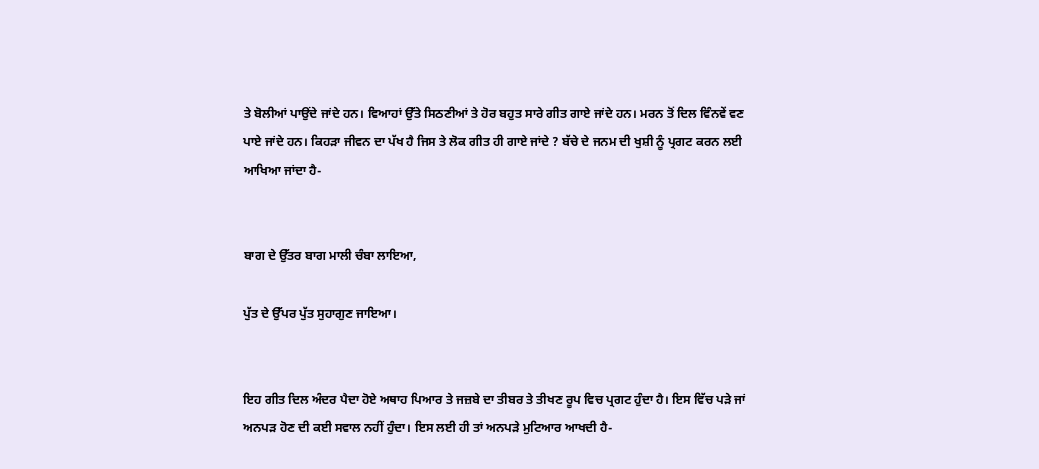ਤੇ ਬੋਲੀਆਂ ਪਾਉਂਦੇ ਜਾਂਦੇ ਹਨ। ਵਿਆਹਾਂ ਉੱਤੇ ਸਿਠਣੀਆਂ ਤੇ ਹੋਰ ਬਹੁਤ ਸਾਰੇ ਗੀਤ ਗਾਏ ਜਾਂਦੇ ਹਨ। ਮਰਨ ਤੋਂ ਦਿਲ ਵਿੰਨਵੇਂ ਵਣ ਪਾਏ ਜਾਂਦੇ ਹਨ। ਕਿਹੜਾ ਜੀਵਨ ਦਾ ਪੱਖ ਹੈ ਜਿਸ ਤੇ ਲੋਕ ਗੀਤ ਹੀ ਗਾਏ ਜਾਂਦੇ ? ਬੱਚੇ ਦੇ ਜਨਮ ਦੀ ਖੁਸ਼ੀ ਨੂੰ ਪ੍ਰਗਟ ਕਰਨ ਲਈ ਆਖਿਆ ਜਾਂਦਾ ਹੈ-


ਬਾਗ ਦੇ ਉੱਤਰ ਬਾਗ ਮਾਲੀ ਚੰਬਾ ਲਾਇਆ,

ਪੁੱਤ ਦੇ ਉੱਪਰ ਪੁੱਤ ਸੁਹਾਗੁਣ ਜਾਇਆ।


ਇਹ ਗੀਤ ਦਿਲ ਅੰਦਰ ਪੈਦਾ ਹੋਏ ਅਥਾਹ ਪਿਆਰ ਤੇ ਜਜ਼ਬੇ ਦਾ ਤੀਬਰ ਤੇ ਤੀਖਣ ਰੂਪ ਵਿਚ ਪ੍ਰਗਟ ਹੁੰਦਾ ਹੈ। ਇਸ ਵਿੱਚ ਪੜੇ ਜਾਂ ਅਨਪੜ ਹੋਣ ਦੀ ਕਈ ਸਵਾਲ ਨਹੀਂ ਹੁੰਦਾ। ਇਸ ਲਈ ਹੀ ਤਾਂ ਅਨਪੜੇ ਮੁਟਿਆਰ ਆਖਦੀ ਹੈ-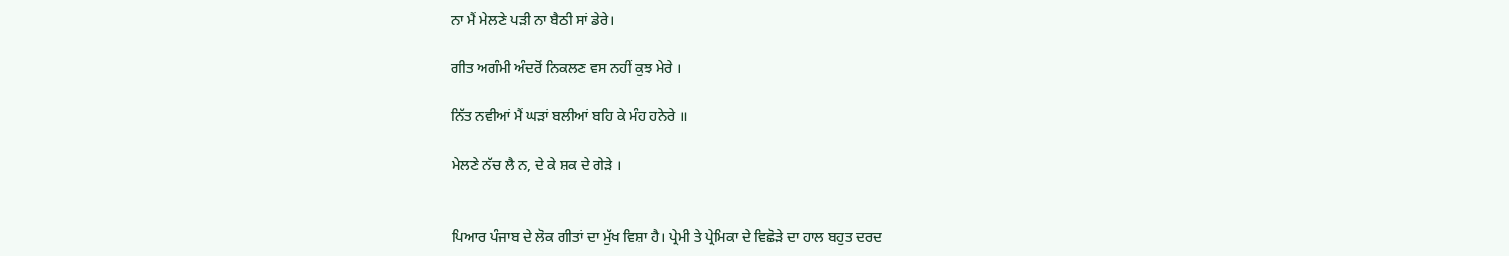ਨਾ ਮੈਂ ਮੇਲਣੇ ਪੜੀ ਨਾ ਬੈਠੀ ਸਾਂ ਡੇਰੇ।

ਗੀਤ ਅਗੰਮੀ ਅੰਦਰੋਂ ਨਿਕਲਣ ਵਸ ਨਹੀਂ ਕੁਝ ਮੇਰੇ ।

ਨਿੱਤ ਨਵੀਆਂ ਮੈਂ ਘੜਾਂ ਬਲੀਆਂ ਬਹਿ ਕੇ ਮੰਹ ਹਨੇਰੇ ॥

ਮੇਲਣੇ ਨੱਚ ਲੈ ਨ, ਦੇ ਕੇ ਸ਼ਕ ਦੇ ਗੇੜੇ ।


ਪਿਆਰ ਪੰਜਾਬ ਦੇ ਲੋਕ ਗੀਤਾਂ ਦਾ ਮੁੱਖ ਵਿਸ਼ਾ ਹੈ। ਪ੍ਰੇਮੀ ਤੇ ਪ੍ਰੇਮਿਕਾ ਦੇ ਵਿਛੋੜੇ ਦਾ ਹਾਲ ਬਹੁਤ ਦਰਦ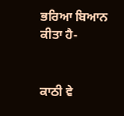ਭਰਿਆ ਬਿਆਨ ਕੀਤਾ ਹੈ-


ਕਾਠੀ ਵੇ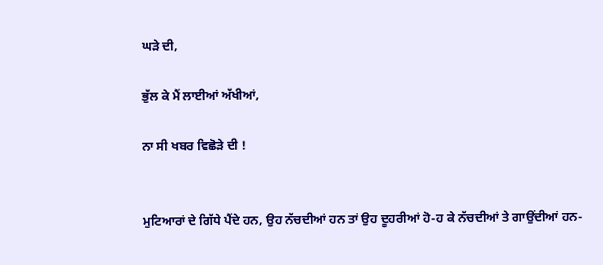ਘੜੇ ਦੀ,

ਭੁੱਲ ਕੇ ਮੈਂ ਲਾਈਆਂ ਅੱਖੀਆਂ,

ਨਾ ਸੀ ਖਬਰ ਵਿਛੋੜੇ ਦੀ !


ਮੁਟਿਆਰਾਂ ਦੇ ਗਿੱਧੇ ਪੈਂਦੇ ਹਨ, ਉਹ ਨੱਚਦੀਆਂ ਹਨ ਤਾਂ ਉਹ ਦੂਹਰੀਆਂ ਹੋ-ਹ ਕੇ ਨੱਚਦੀਆਂ ਤੇ ਗਾਉਂਦੀਆਂ ਹਨ-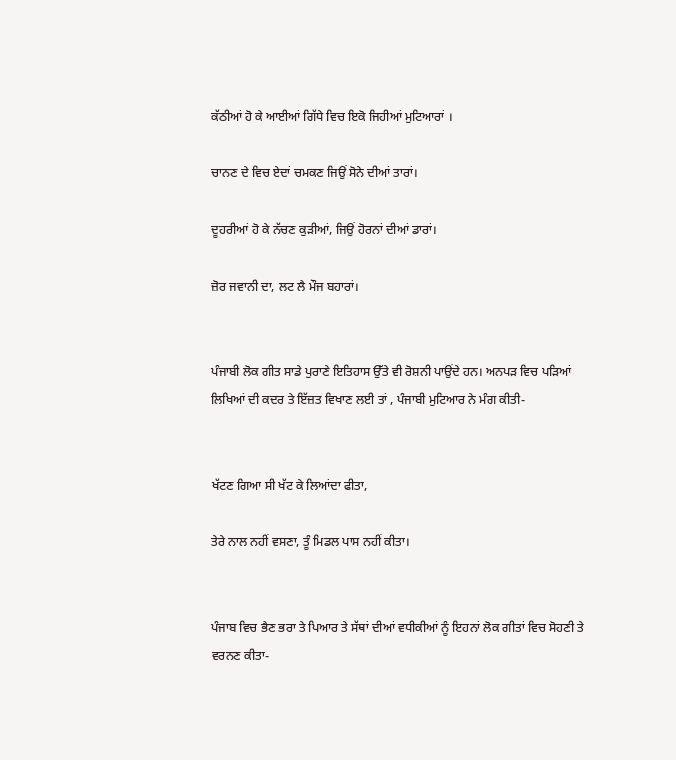ਕੱਠੀਆਂ ਹੋ ਕੇ ਆਈਆਂ ਗਿੱਧੇ ਵਿਚ ਇਕੋ ਜਿਹੀਆਂ ਮੁਟਿਆਰਾਂ ।

ਚਾਨਣ ਦੇ ਵਿਚ ਏਦਾਂ ਚਮਕਣ ਜਿਉਂ ਸੋਨੇ ਦੀਆਂ ਤਾਰਾਂ।

ਦੂਹਰੀਆਂ ਹੋ ਕੇ ਨੱਚਣ ਕੁੜੀਆਂ, ਜਿਉਂ ਹੋਰਨਾਂ ਦੀਆਂ ਡਾਰਾਂ।

ਜ਼ੋਰ ਜਵਾਨੀ ਦਾ, ਲਟ ਲੈ ਮੌਜ ਬਹਾਰਾਂ।


ਪੰਜਾਬੀ ਲੋਕ ਗੀਤ ਸਾਡੇ ਪੁਰਾਣੇ ਇਤਿਹਾਸ ਉੱਤੇ ਵੀ ਰੋਸ਼ਨੀ ਪਾਉਂਦੇ ਹਨ। ਅਨਪੜ ਵਿਚ ਪੜਿਆਂ ਲਿਖਿਆਂ ਦੀ ਕਦਰ ਤੇ ਇੱਜ਼ਤ ਵਿਖਾਣ ਲਈ ਤਾਂ , ਪੰਜਾਬੀ ਮੁਟਿਆਰ ਨੇ ਮੰਗ ਕੀਤੀ-


ਖੱਟਣ ਗਿਆ ਸੀ ਖੱਟ ਕੇ ਲਿਆਂਦਾ ਫੀਤਾ,

ਤੇਰੇ ਨਾਲ ਨਹੀਂ ਵਸਣਾ, ਤੂੰ ਮਿਡਲ ਪਾਸ ਨਹੀਂ ਕੀਤਾ।


ਪੰਜਾਬ ਵਿਚ ਭੈਣ ਭਰਾ ਤੇ ਪਿਆਰ ਤੇ ਸੱਥਾਂ ਦੀਆਂ ਵਧੀਕੀਆਂ ਨੂੰ ਇਹਨਾਂ ਲੋਕ ਗੀਤਾਂ ਵਿਚ ਸੋਹਣੀ ਤੇ ਵਰਨਣ ਕੀਤਾ-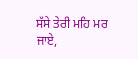ਸੱਸੇ ਤੇਰੀ ਮਹਿ ਮਰ ਜਾਏ,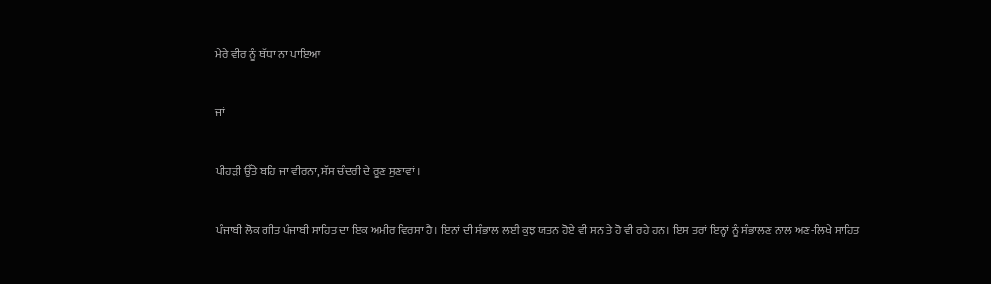ਮੇਰੇ ਵੀਰ ਨੂੰ ਥੱਧਾ ਨਾ ਪਾਇਆ


ਜਾਂ


ਪੀਹੜੀ ਉੱਤੇ ਬਹਿ ਜਾ ਵੀਰਨਾ, ਸੱਸ ਚੰਦਰੀ ਦੇ ਰੂਣ ਸੁਣਾਵਾਂ ।


ਪੰਜਾਬੀ ਲੋਕ ਗੀਤ ਪੰਜਾਬੀ ਸਾਹਿਤ ਦਾ ਇਕ ਅਮੀਰ ਵਿਰਸਾ ਹੈ। ਇਨਾਂ ਦੀ ਸੰਭਾਲ ਲਈ ਕੁਝ ਯਤਨ ਹੋਏ ਵੀ ਸਨ ਤੇ ਹੋ ਵੀ ਰਹੇ ਹਨ। ਇਸ ਤਰਾਂ ਇਨ੍ਹਾਂ ਨੂੰ ਸੰਭਾਲਣ ਨਾਲ ਅਣ-ਲਿਖੇ ਸਾਹਿਤ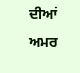ਦੀਆਂ ਅਮਰ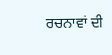ਰਚਨਾਵਾਂ ਦੀ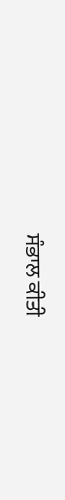ਸੰਭਾਲ ਕੀਤੀ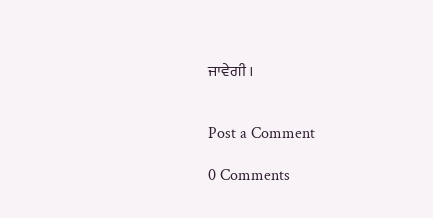ਜਾਵੇਗੀ ।


Post a Comment

0 Comments